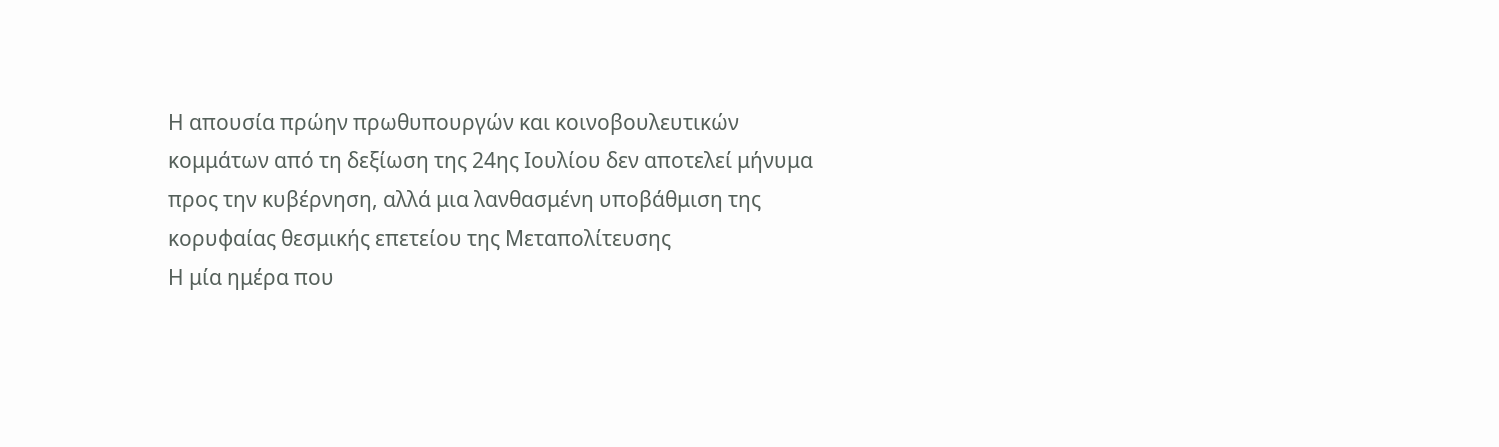Η απουσία πρώην πρωθυπουργών και κοινοβουλευτικών κομμάτων από τη δεξίωση της 24ης Ιουλίου δεν αποτελεί μήνυμα προς την κυβέρνηση, αλλά μια λανθασμένη υποβάθμιση της κορυφαίας θεσμικής επετείου της Μεταπολίτευσης
Η μία ημέρα που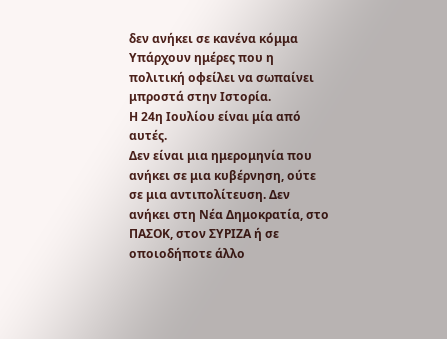δεν ανήκει σε κανένα κόμμα
Υπάρχουν ημέρες που η πολιτική οφείλει να σωπαίνει μπροστά στην Ιστορία.
Η 24η Ιουλίου είναι μία από αυτές.
Δεν είναι μια ημερομηνία που ανήκει σε μια κυβέρνηση, ούτε σε μια αντιπολίτευση. Δεν ανήκει στη Νέα Δημοκρατία, στο ΠΑΣΟΚ, στον ΣΥΡΙΖΑ ή σε οποιοδήποτε άλλο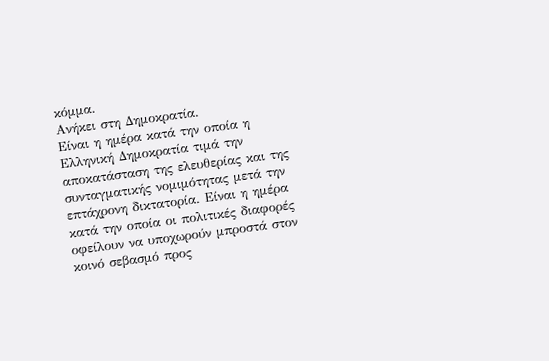κόμμα.
Ανήκει στη Δημοκρατία.
Είναι η ημέρα κατά την οποία η Ελληνική Δημοκρατία τιμά την αποκατάσταση της ελευθερίας και της συνταγματικής νομιμότητας μετά την επτάχρονη δικτατορία. Είναι η ημέρα κατά την οποία οι πολιτικές διαφορές οφείλουν να υποχωρούν μπροστά στον κοινό σεβασμό προς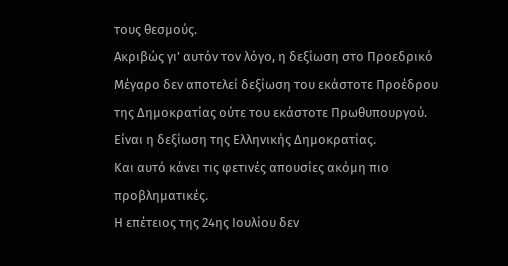τους θεσμούς.
Ακριβώς γι’ αυτόν τον λόγο, η δεξίωση στο Προεδρικό Μέγαρο δεν αποτελεί δεξίωση του εκάστοτε Προέδρου της Δημοκρατίας ούτε του εκάστοτε Πρωθυπουργού.
Είναι η δεξίωση της Ελληνικής Δημοκρατίας.
Και αυτό κάνει τις φετινές απουσίες ακόμη πιο προβληματικές.
Η επέτειος της 24ης Ιουλίου δεν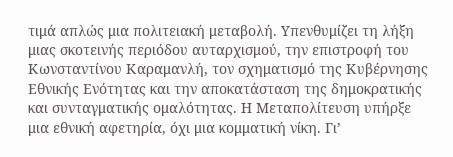τιμά απλώς μια πολιτειακή μεταβολή. Υπενθυμίζει τη λήξη μιας σκοτεινής περιόδου αυταρχισμού, την επιστροφή του Κωνσταντίνου Καραμανλή, τον σχηματισμό της Κυβέρνησης Εθνικής Ενότητας και την αποκατάσταση της δημοκρατικής και συνταγματικής ομαλότητας. Η Μεταπολίτευση υπήρξε μια εθνική αφετηρία, όχι μια κομματική νίκη. Γι’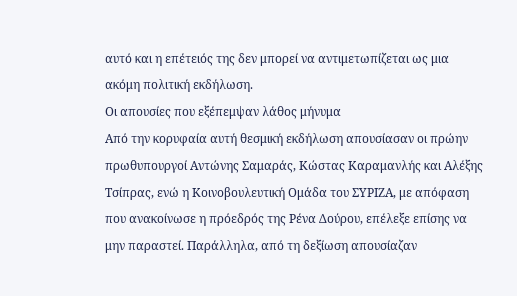αυτό και η επέτειός της δεν μπορεί να αντιμετωπίζεται ως μια ακόμη πολιτική εκδήλωση.
Οι απουσίες που εξέπεμψαν λάθος μήνυμα
Από την κορυφαία αυτή θεσμική εκδήλωση απουσίασαν οι πρώην πρωθυπουργοί Αντώνης Σαμαράς, Κώστας Καραμανλής και Αλέξης Τσίπρας, ενώ η Κοινοβουλευτική Ομάδα του ΣΥΡΙΖΑ, με απόφαση που ανακοίνωσε η πρόεδρός της Ρένα Δούρου, επέλεξε επίσης να μην παραστεί. Παράλληλα, από τη δεξίωση απουσίαζαν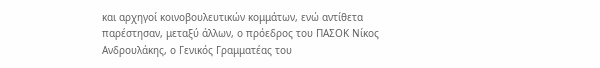και αρχηγοί κοινοβουλευτικών κομμάτων, ενώ αντίθετα παρέστησαν, μεταξύ άλλων, ο πρόεδρος του ΠΑΣΟΚ Νίκος Ανδρουλάκης, ο Γενικός Γραμματέας του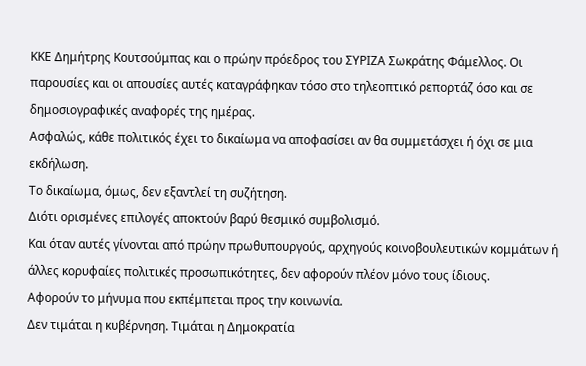ΚΚΕ Δημήτρης Κουτσούμπας και ο πρώην πρόεδρος του ΣΥΡΙΖΑ Σωκράτης Φάμελλος. Οι παρουσίες και οι απουσίες αυτές καταγράφηκαν τόσο στο τηλεοπτικό ρεπορτάζ όσο και σε δημοσιογραφικές αναφορές της ημέρας.
Ασφαλώς, κάθε πολιτικός έχει το δικαίωμα να αποφασίσει αν θα συμμετάσχει ή όχι σε μια εκδήλωση.
Το δικαίωμα, όμως, δεν εξαντλεί τη συζήτηση.
Διότι ορισμένες επιλογές αποκτούν βαρύ θεσμικό συμβολισμό.
Και όταν αυτές γίνονται από πρώην πρωθυπουργούς, αρχηγούς κοινοβουλευτικών κομμάτων ή άλλες κορυφαίες πολιτικές προσωπικότητες, δεν αφορούν πλέον μόνο τους ίδιους.
Αφορούν το μήνυμα που εκπέμπεται προς την κοινωνία.
Δεν τιμάται η κυβέρνηση. Τιμάται η Δημοκρατία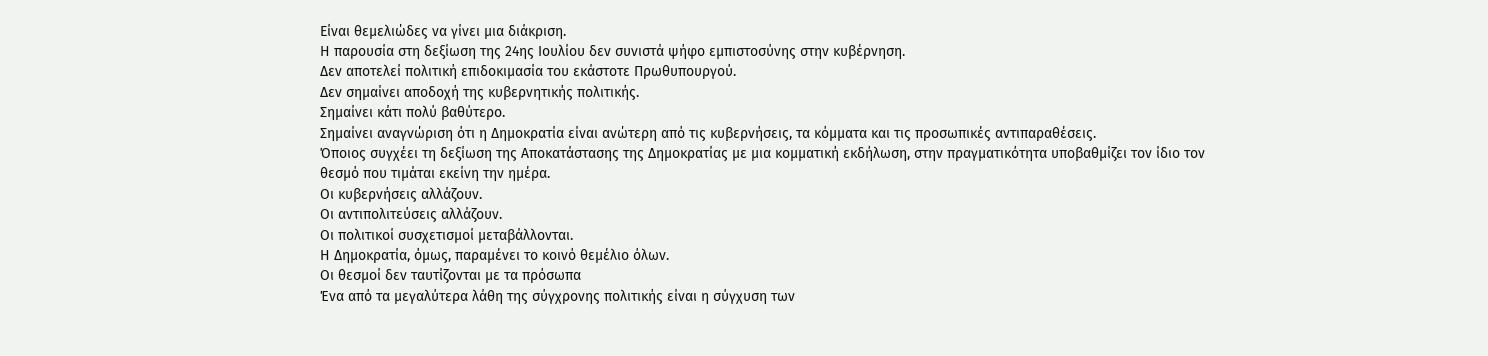Είναι θεμελιώδες να γίνει μια διάκριση.
Η παρουσία στη δεξίωση της 24ης Ιουλίου δεν συνιστά ψήφο εμπιστοσύνης στην κυβέρνηση.
Δεν αποτελεί πολιτική επιδοκιμασία του εκάστοτε Πρωθυπουργού.
Δεν σημαίνει αποδοχή της κυβερνητικής πολιτικής.
Σημαίνει κάτι πολύ βαθύτερο.
Σημαίνει αναγνώριση ότι η Δημοκρατία είναι ανώτερη από τις κυβερνήσεις, τα κόμματα και τις προσωπικές αντιπαραθέσεις.
Όποιος συγχέει τη δεξίωση της Αποκατάστασης της Δημοκρατίας με μια κομματική εκδήλωση, στην πραγματικότητα υποβαθμίζει τον ίδιο τον θεσμό που τιμάται εκείνη την ημέρα.
Οι κυβερνήσεις αλλάζουν.
Οι αντιπολιτεύσεις αλλάζουν.
Οι πολιτικοί συσχετισμοί μεταβάλλονται.
Η Δημοκρατία, όμως, παραμένει το κοινό θεμέλιο όλων.
Οι θεσμοί δεν ταυτίζονται με τα πρόσωπα
Ένα από τα μεγαλύτερα λάθη της σύγχρονης πολιτικής είναι η σύγχυση των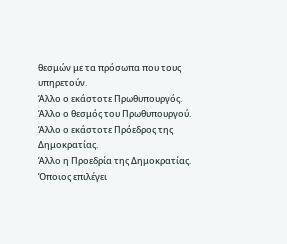θεσμών με τα πρόσωπα που τους υπηρετούν.
Άλλο ο εκάστοτε Πρωθυπουργός.
Άλλο ο θεσμός του Πρωθυπουργού.
Άλλο ο εκάστοτε Πρόεδρος της Δημοκρατίας.
Άλλο η Προεδρία της Δημοκρατίας.
Όποιος επιλέγει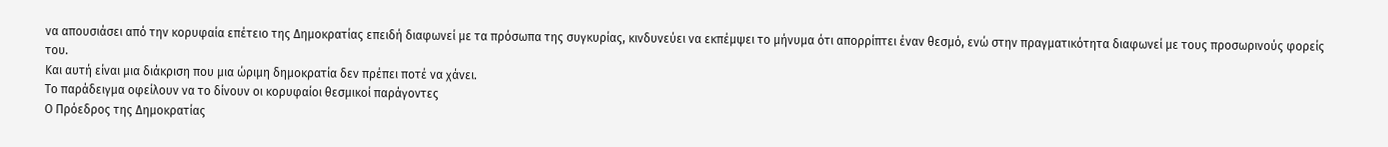να απουσιάσει από την κορυφαία επέτειο της Δημοκρατίας επειδή διαφωνεί με τα πρόσωπα της συγκυρίας, κινδυνεύει να εκπέμψει το μήνυμα ότι απορρίπτει έναν θεσμό, ενώ στην πραγματικότητα διαφωνεί με τους προσωρινούς φορείς του.
Και αυτή είναι μια διάκριση που μια ώριμη δημοκρατία δεν πρέπει ποτέ να χάνει.
Το παράδειγμα οφείλουν να το δίνουν οι κορυφαίοι θεσμικοί παράγοντες
Ο Πρόεδρος της Δημοκρατίας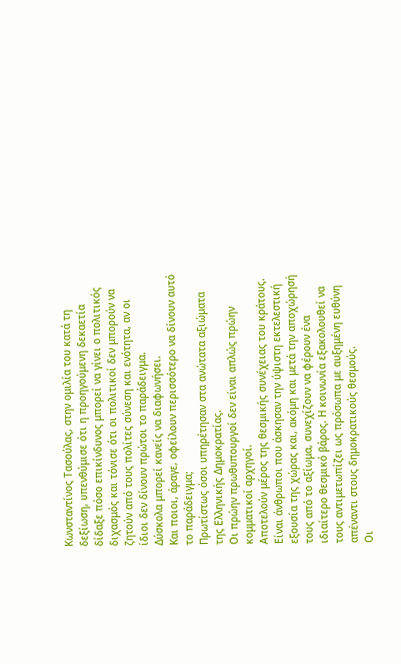Κωνσταντίνος Τασούλας, στην ομιλία του κατά τη δεξίωση, υπενθύμισε ότι η προηγούμενη δεκαετία δίδαξε πόσο επικίνδυνος μπορεί να γίνει ο πολιτικός διχασμός και τόνισε ότι οι πολιτικοί δεν μπορούν να ζητούν από τους πολίτες σύνεση και ενότητα, αν οι ίδιοι δεν δίνουν πρώτοι το παράδειγμα.
Δύσκολα μπορεί κανείς να διαφωνήσει.
Και ποιοι, άραγε, οφείλουν περισσότερο να δίνουν αυτό το παράδειγμα;
Πρωτίστως όσοι υπηρέτησαν στα ανώτατα αξιώματα της Ελληνικής Δημοκρατίας.
Οι πρώην πρωθυπουργοί δεν είναι απλώς πρώην κομματικοί αρχηγοί.
Αποτελούν μέρος της θεσμικής συνέχειας του κράτους.
Είναι άνθρωποι που άσκησαν την ύψιστη εκτελεστική εξουσία της χώρας και, ακόμη και μετά την αποχώρησή τους από το αξίωμα, συνεχίζουν να φέρουν ένα ιδιαίτερο θεσμικό βάρος. Η κοινωνία εξακολουθεί να τους αντιμετωπίζει ως πρόσωπα με αυξημένη ευθύνη απέναντι στους δημοκρατικούς θεσμούς.
Οι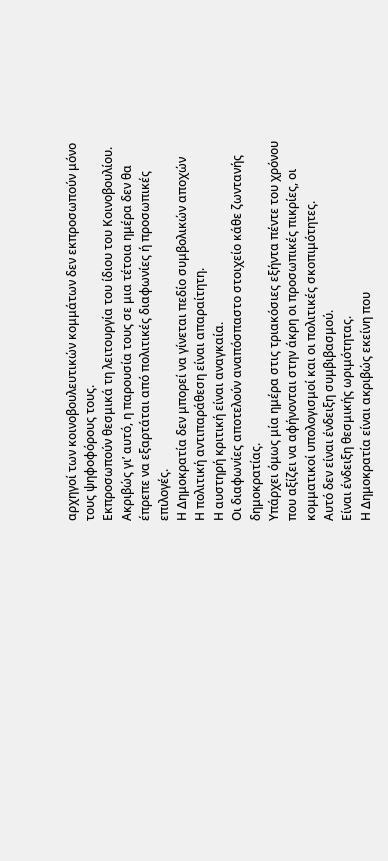αρχηγοί των κοινοβουλευτικών κομμάτων δεν εκπροσωπούν μόνο τους ψηφοφόρους τους.
Εκπροσωπούν θεσμικά τη λειτουργία του ίδιου του Κοινοβουλίου.
Ακριβώς γι’ αυτό, η παρουσία τους σε μια τέτοια ημέρα δεν θα έπρεπε να εξαρτάται από πολιτικές διαφωνίες ή προσωπικές επιλογές.
Η Δημοκρατία δεν μπορεί να γίνεται πεδίο συμβολικών αποχών
Η πολιτική αντιπαράθεση είναι απαραίτητη.
Η αυστηρή κριτική είναι αναγκαία.
Οι διαφωνίες αποτελούν αναπόσπαστο στοιχείο κάθε ζωντανής δημοκρατίας.
Υπάρχει όμως μία ημέρα στις τριακόσιες εξήντα πέντε του χρόνου που αξίζει να αφήνονται στην άκρη οι προσωπικές πικρίες, οι κομματικοί υπολογισμοί και οι πολιτικές σκοπιμότητες.
Αυτό δεν είναι ένδειξη συμβιβασμού.
Είναι ένδειξη θεσμικής ωριμότητας.
Η Δημοκρατία είναι ακριβώς εκείνη που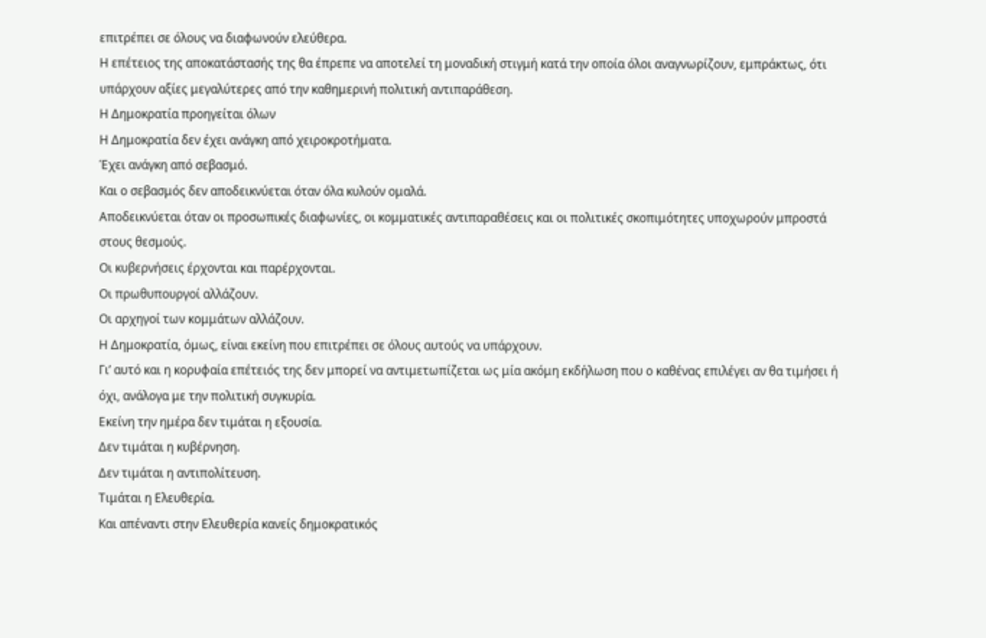επιτρέπει σε όλους να διαφωνούν ελεύθερα.
Η επέτειος της αποκατάστασής της θα έπρεπε να αποτελεί τη μοναδική στιγμή κατά την οποία όλοι αναγνωρίζουν, εμπράκτως, ότι υπάρχουν αξίες μεγαλύτερες από την καθημερινή πολιτική αντιπαράθεση.
Η Δημοκρατία προηγείται όλων
Η Δημοκρατία δεν έχει ανάγκη από χειροκροτήματα.
Έχει ανάγκη από σεβασμό.
Και ο σεβασμός δεν αποδεικνύεται όταν όλα κυλούν ομαλά.
Αποδεικνύεται όταν οι προσωπικές διαφωνίες, οι κομματικές αντιπαραθέσεις και οι πολιτικές σκοπιμότητες υποχωρούν μπροστά στους θεσμούς.
Οι κυβερνήσεις έρχονται και παρέρχονται.
Οι πρωθυπουργοί αλλάζουν.
Οι αρχηγοί των κομμάτων αλλάζουν.
Η Δημοκρατία, όμως, είναι εκείνη που επιτρέπει σε όλους αυτούς να υπάρχουν.
Γι’ αυτό και η κορυφαία επέτειός της δεν μπορεί να αντιμετωπίζεται ως μία ακόμη εκδήλωση που ο καθένας επιλέγει αν θα τιμήσει ή όχι, ανάλογα με την πολιτική συγκυρία.
Εκείνη την ημέρα δεν τιμάται η εξουσία.
Δεν τιμάται η κυβέρνηση.
Δεν τιμάται η αντιπολίτευση.
Τιμάται η Ελευθερία.
Και απέναντι στην Ελευθερία κανείς δημοκρατικός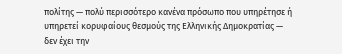πολίτης — πολύ περισσότερο κανένα πρόσωπο που υπηρέτησε ή υπηρετεί κορυφαίους θεσμούς της Ελληνικής Δημοκρατίας — δεν έχει την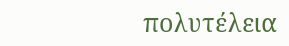πολυτέλεια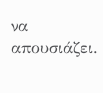να απουσιάζει.